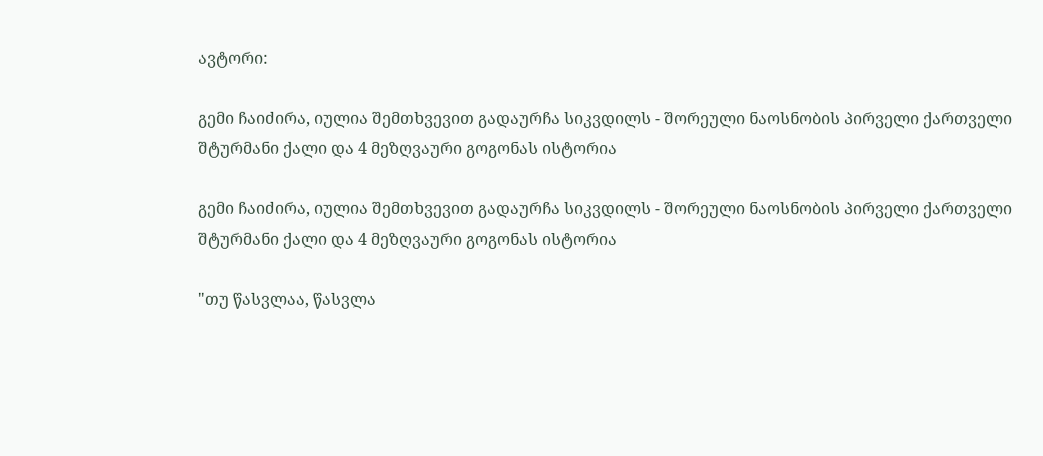ავტორი:

გემი ჩაიძირა, იულია შემთხვევით გადაურჩა სიკვდილს - შორეული ნაოსნობის პირველი ქართველი შტურმანი ქალი და 4 მეზღვაური გოგონას ისტორია

გემი ჩაიძირა, იულია შემთხვევით გადაურჩა სიკვდილს - შორეული ნაოსნობის პირველი ქართველი შტურმანი ქალი და 4 მეზღვაური გოგონას ისტორია

"თუ წასვლაა, წასვლა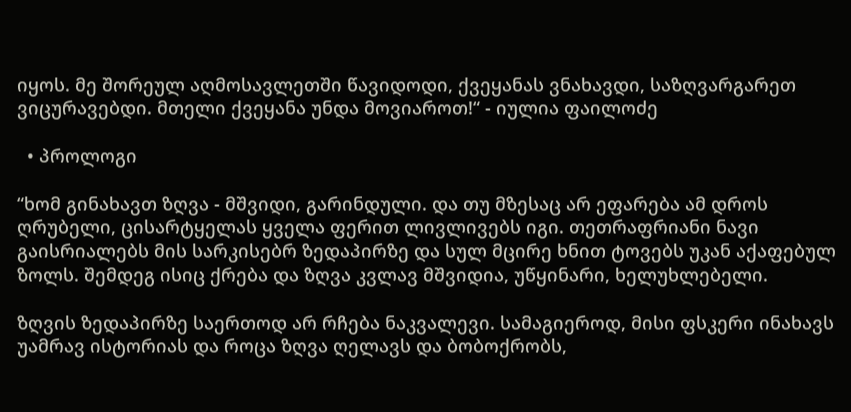იყოს. მე შორეულ აღმოსავლეთში წავიდოდი, ქვეყანას ვნახავდი, საზღვარგარეთ ვიცურავებდი. მთელი ქვეყანა უნდა მოვიაროთ!“ - იულია ფაილოძე

  • პროლოგი

“ხომ გინახავთ ზღვა - მშვიდი, გარინდული. და თუ მზესაც არ ეფარება ამ დროს ღრუბელი, ცისარტყელას ყველა ფერით ლივლივებს იგი. თეთრაფრიანი ნავი გაისრიალებს მის სარკისებრ ზედაპირზე და სულ მცირე ხნით ტოვებს უკან აქაფებულ ზოლს. შემდეგ ისიც ქრება და ზღვა კვლავ მშვიდია, უწყინარი, ხელუხლებელი.

ზღვის ზედაპირზე საერთოდ არ რჩება ნაკვალევი. სამაგიეროდ, მისი ფსკერი ინახავს უამრავ ისტორიას და როცა ზღვა ღელავს და ბობოქრობს,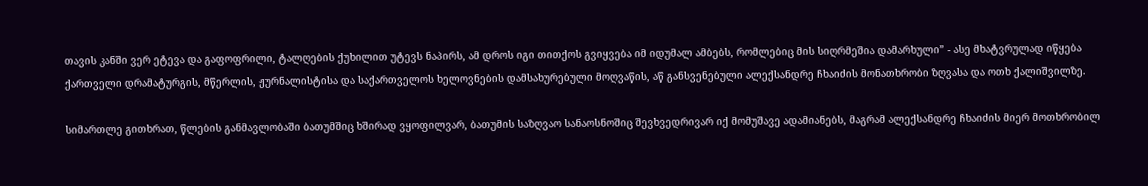თავის კანში ვერ ეტევა და გაფოფრილი, ტალღების ქუხილით უტევს ნაპირს, ამ დროს იგი თითქოს გვიყვება იმ იდუმალ ამბებს, რომლებიც მის სიღრმეშია დამარხული” - ასე მხატვრულად იწყება ქართველი დრამატურგის, მწერლის, ჟურნალისტისა და საქართველოს ხელოვნების დამსახურებული მოღვაწის, აწ განსვენებული ალექსანდრე ჩხაიძის მონათხრობი ზღვასა და ოთხ ქალიშვილზე.

სიმართლე გითხრათ, წლების განმავლობაში ბათუმშიც ხშირად ვყოფილვარ, ბათუმის საზღვაო სანაოსნოშიც შევხვედრივარ იქ მომუშავე ადამიანებს, მაგრამ ალექსანდრე ჩხაიძის მიერ მოთხრობილ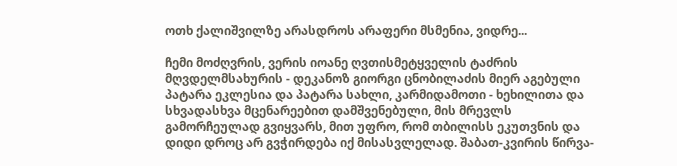ოთხ ქალიშვილზე არასდროს არაფერი მსმენია, ვიდრე...

ჩემი მოძღვრის, ვერის იოანე ღვთისმეტყველის ტაძრის მღვდელმსახურის - დეკანოზ გიორგი ცნობილაძის მიერ აგებული პატარა ეკლესია და პატარა სახლი, კარმიდამოთი - ხეხილითა და სხვადასხვა მცენარეებით დამშვენებული, მის მრევლს გამორჩეულად გვიყვარს, მით უფრო, რომ თბილისს ეკუთვნის და დიდი დროც არ გვჭირდება იქ მისასვლელად. შაბათ-კვირის წირვა-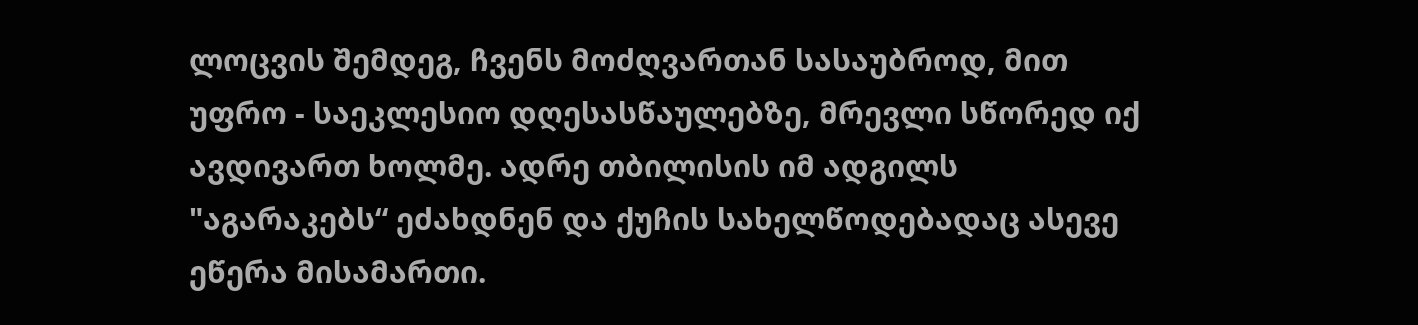ლოცვის შემდეგ, ჩვენს მოძღვართან სასაუბროდ, მით უფრო - საეკლესიო დღესასწაულებზე, მრევლი სწორედ იქ ავდივართ ხოლმე. ადრე თბილისის იმ ადგილს "აგარაკებს“ ეძახდნენ და ქუჩის სახელწოდებადაც ასევე ეწერა მისამართი.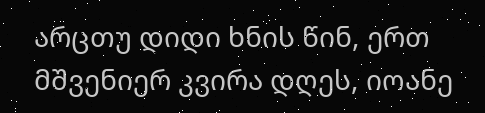არცთუ დიდი ხნის წინ, ერთ მშვენიერ კვირა დღეს, იოანე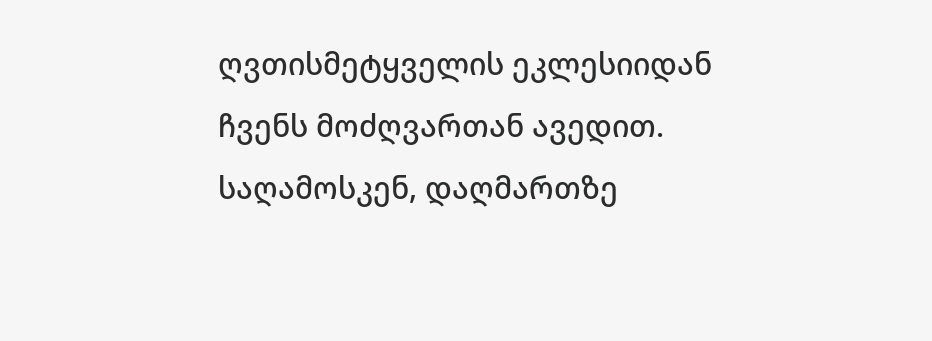ღვთისმეტყველის ეკლესიიდან ჩვენს მოძღვართან ავედით. საღამოსკენ, დაღმართზე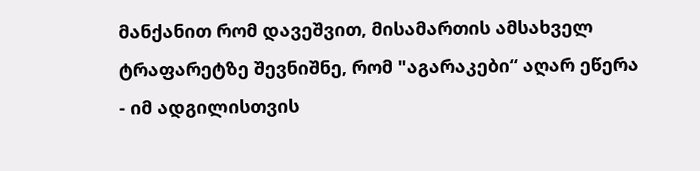მანქანით რომ დავეშვით, მისამართის ამსახველ ტრაფარეტზე შევნიშნე, რომ "აგარაკები“ აღარ ეწერა - იმ ადგილისთვის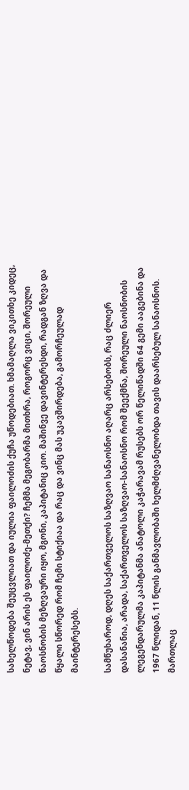სახელწოდება შეუცვლიათ და იულია ფაილოძის ქუჩა უწოდებიათ. ხმამაღლა ვიკითხე კიდეც, ნეტავ, ვინ არის ეს ფაილოძე-მეთქი? ჩემმა მეგობარმა მითხრა, როგორც ვიცი, შორეული ნაოსნობის მეზღვაური იყო, მგონი, კაპიტანიც კიო. მაშინვე დავინტერესდი, რადგან ზღვა და წყალი სწორედ რომ ჩემი სტიქიაა და რაც და ვინც მას უკავშირდება, გამორჩეულად მაინტერესებს.

სამწუხაროდ, დღეს საქართველოს საზღვაო სანაოსნო აღარც არსებობს, რაც ძლიერ დასანანია, არადა, საქართველოს საზღვაო-სანაოსნო რომ შეექმნა, შორეული ნაოსნობის ლეგენდარულმა კაპიტანმა ანატოლი კაჭარავამ რუსებს ორ წელიწადში 64 გემი ააგებინა და 1967 წლიდან, 11 წლის განმავლობაში ხელმძღვანელობდა თავის დაარსებულ სანაოსნოს. მართლაც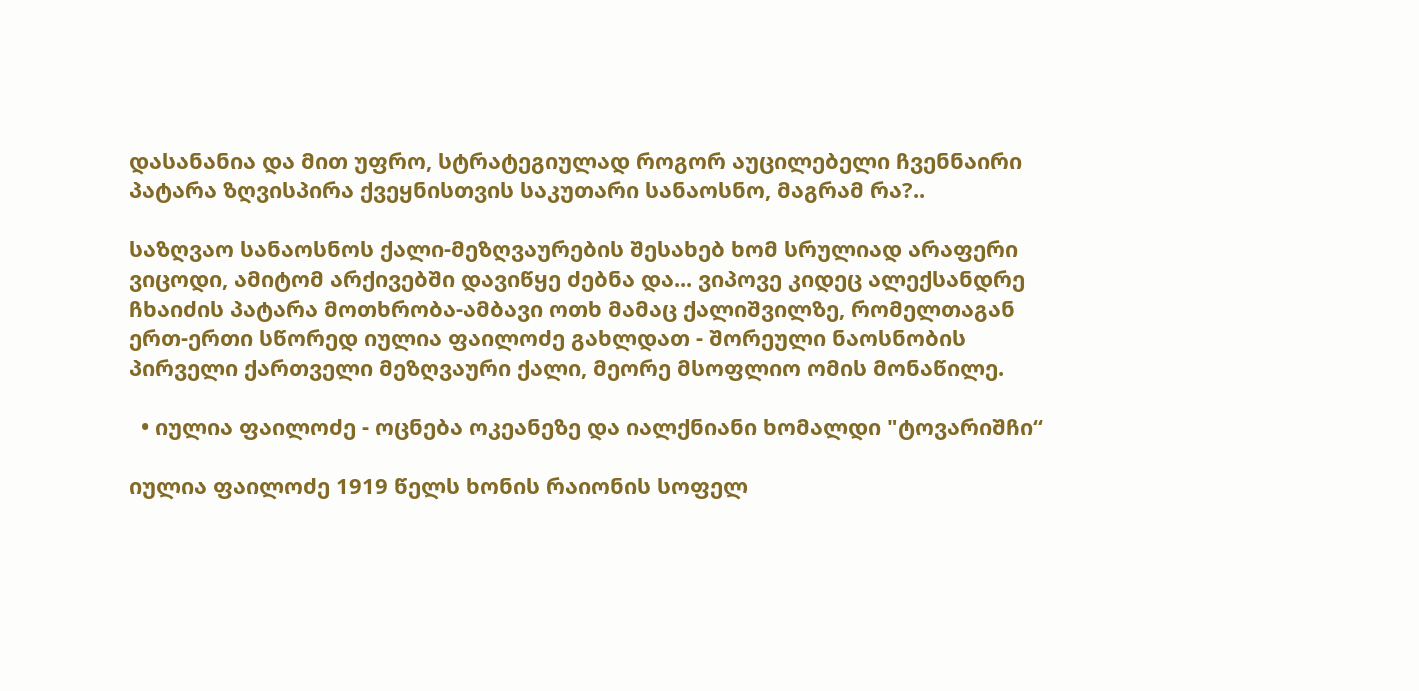დასანანია და მით უფრო, სტრატეგიულად როგორ აუცილებელი ჩვენნაირი პატარა ზღვისპირა ქვეყნისთვის საკუთარი სანაოსნო, მაგრამ რა?..

საზღვაო სანაოსნოს ქალი-მეზღვაურების შესახებ ხომ სრულიად არაფერი ვიცოდი, ამიტომ არქივებში დავიწყე ძებნა და... ვიპოვე კიდეც ალექსანდრე ჩხაიძის პატარა მოთხრობა-ამბავი ოთხ მამაც ქალიშვილზე, რომელთაგან ერთ-ერთი სწორედ იულია ფაილოძე გახლდათ - შორეული ნაოსნობის პირველი ქართველი მეზღვაური ქალი, მეორე მსოფლიო ომის მონაწილე.

  • იულია ფაილოძე - ოცნება ოკეანეზე და იალქნიანი ხომალდი "ტოვარიშჩი“

იულია ფაილოძე 1919 წელს ხონის რაიონის სოფელ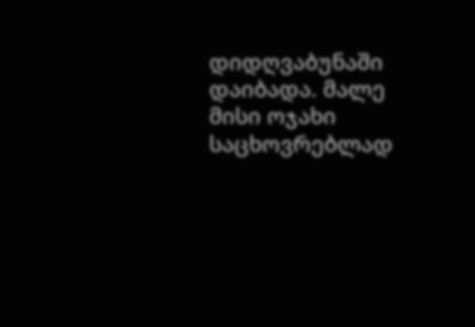დიდღვაბუნაში დაიბადა. მალე მისი ოჯახი საცხოვრებლად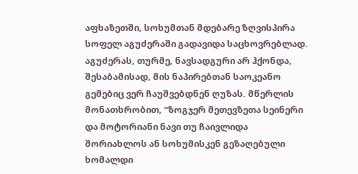აფხაზეთში, სოხუმთან მდებარე ზღვისპირა სოფელ აგუძერაში გადავიდა საცხოვრებლად. აგუძერას, თურმე, ნავსადგური არ ჰქონდა, შესაბამისად, მის ნაპირებთან საოკეანო გემებიც ვერ ჩაუშვებდნენ ღუზას. მწერლის მონათხრობით, "ზოგჯერ მეთევზეთა სეინერი და მოტორიანი ნავი თუ ჩაივლიდა შორიახლოს ან სოხუმისკენ გეზაღებული ხომალდი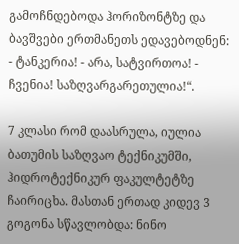გამოჩნდებოდა ჰორიზონტზე და ბავშვები ერთმანეთს ედავებოდნენ: - ტანკერია! - არა, სატვირთოა! - ჩვენია! საზღვარგარეთულია!“.

7 კლასი რომ დაასრულა, იულია ბათუმის საზღვაო ტექნიკუმში, ჰიდროტექნიკურ ფაკულტეტზე ჩაირიცხა. მასთან ერთად კიდევ 3 გოგონა სწავლობდა: ნინო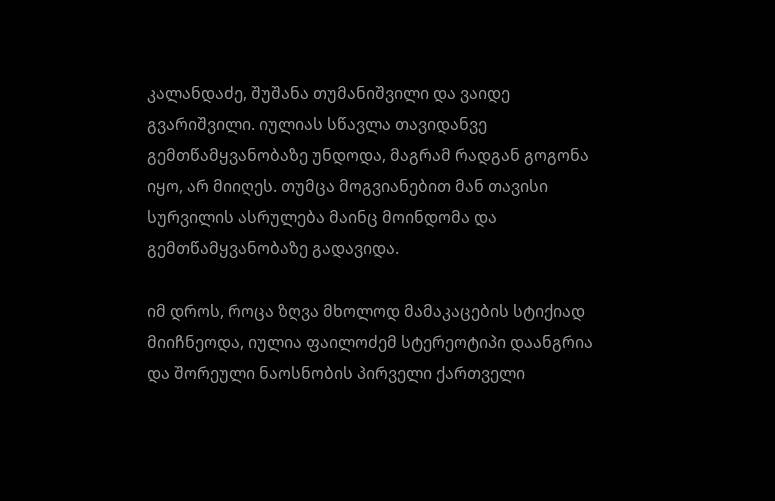კალანდაძე, შუშანა თუმანიშვილი და ვაიდე გვარიშვილი. იულიას სწავლა თავიდანვე გემთწამყვანობაზე უნდოდა, მაგრამ რადგან გოგონა იყო, არ მიიღეს. თუმცა მოგვიანებით მან თავისი სურვილის ასრულება მაინც მოინდომა და გემთწამყვანობაზე გადავიდა.

იმ დროს, როცა ზღვა მხოლოდ მამაკაცების სტიქიად მიიჩნეოდა, იულია ფაილოძემ სტერეოტიპი დაანგრია და შორეული ნაოსნობის პირველი ქართველი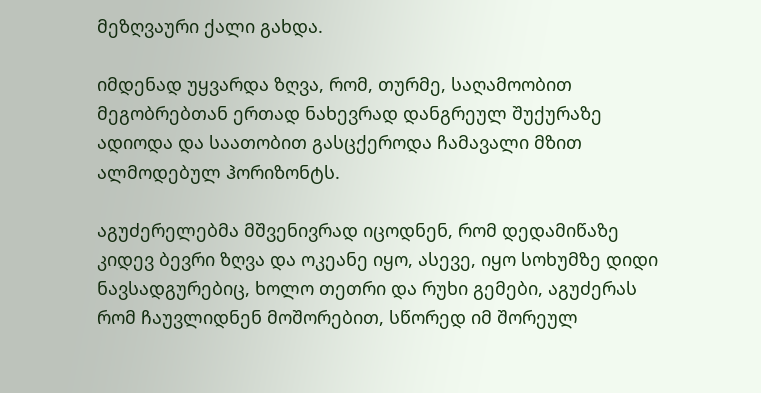მეზღვაური ქალი გახდა.

იმდენად უყვარდა ზღვა, რომ, თურმე, საღამოობით მეგობრებთან ერთად ნახევრად დანგრეულ შუქურაზე ადიოდა და საათობით გასცქეროდა ჩამავალი მზით ალმოდებულ ჰორიზონტს.

აგუძერელებმა მშვენივრად იცოდნენ, რომ დედამიწაზე კიდევ ბევრი ზღვა და ოკეანე იყო, ასევე, იყო სოხუმზე დიდი ნავსადგურებიც, ხოლო თეთრი და რუხი გემები, აგუძერას რომ ჩაუვლიდნენ მოშორებით, სწორედ იმ შორეულ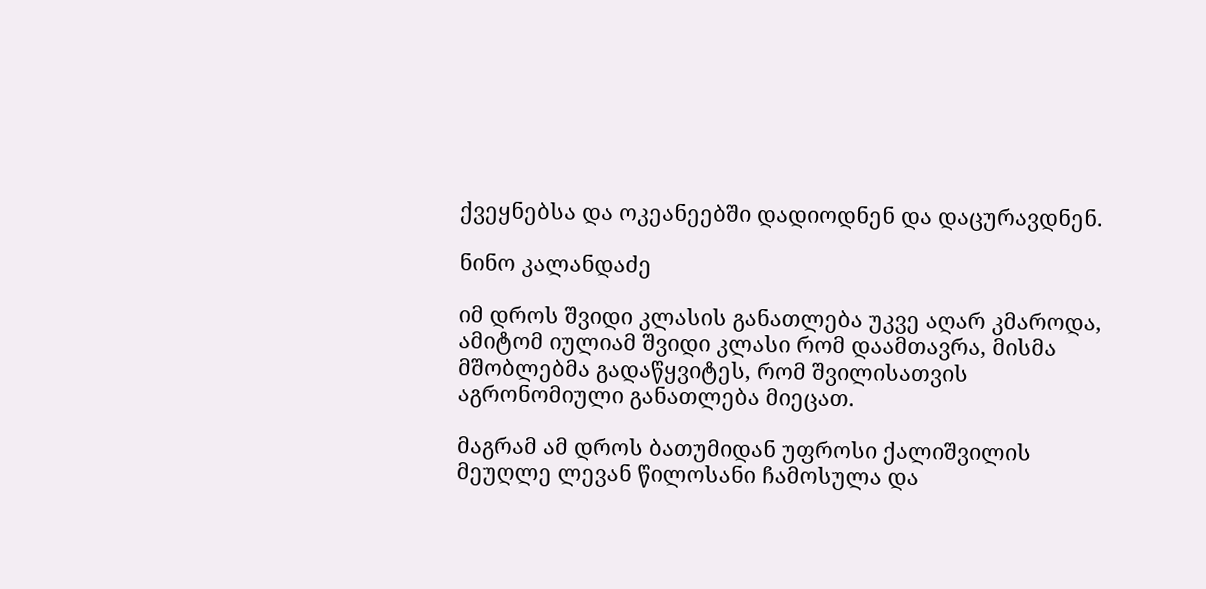ქვეყნებსა და ოკეანეებში დადიოდნენ და დაცურავდნენ.

ნინო კალანდაძე

იმ დროს შვიდი კლასის განათლება უკვე აღარ კმაროდა, ამიტომ იულიამ შვიდი კლასი რომ დაამთავრა, მისმა მშობლებმა გადაწყვიტეს, რომ შვილისათვის აგრონომიული განათლება მიეცათ.

მაგრამ ამ დროს ბათუმიდან უფროსი ქალიშვილის მეუღლე ლევან წილოსანი ჩამოსულა და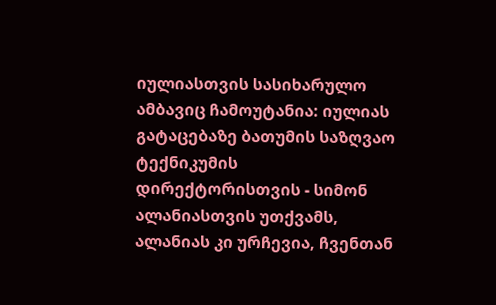იულიასთვის სასიხარულო ამბავიც ჩამოუტანია: იულიას გატაცებაზე ბათუმის საზღვაო ტექნიკუმის დირექტორისთვის - სიმონ ალანიასთვის უთქვამს, ალანიას კი ურჩევია, ჩვენთან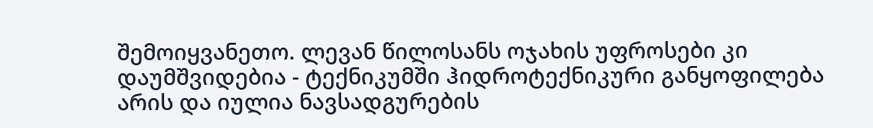შემოიყვანეთო. ლევან წილოსანს ოჯახის უფროსები კი დაუმშვიდებია - ტექნიკუმში ჰიდროტექნიკური განყოფილება არის და იულია ნავსადგურების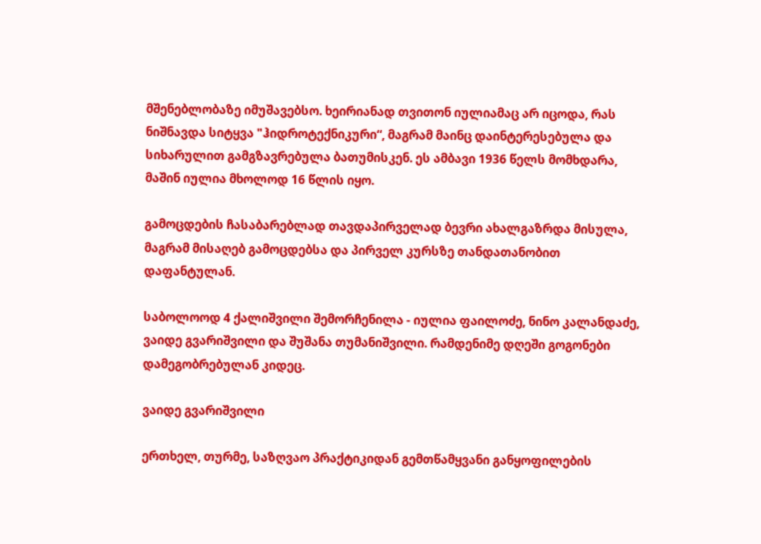მშენებლობაზე იმუშავებსო. ხეირიანად თვითონ იულიამაც არ იცოდა, რას ნიშნავდა სიტყვა "ჰიდროტექნიკური“, მაგრამ მაინც დაინტერესებულა და სიხარულით გამგზავრებულა ბათუმისკენ. ეს ამბავი 1936 წელს მომხდარა, მაშინ იულია მხოლოდ 16 წლის იყო.

გამოცდების ჩასაბარებლად თავდაპირველად ბევრი ახალგაზრდა მისულა, მაგრამ მისაღებ გამოცდებსა და პირველ კურსზე თანდათანობით დაფანტულან.

საბოლოოდ 4 ქალიშვილი შემორჩენილა - იულია ფაილოძე, ნინო კალანდაძე, ვაიდე გვარიშვილი და შუშანა თუმანიშვილი. რამდენიმე დღეში გოგონები დამეგობრებულან კიდეც.

ვაიდე გვარიშვილი

ერთხელ, თურმე, საზღვაო პრაქტიკიდან გემთწამყვანი განყოფილების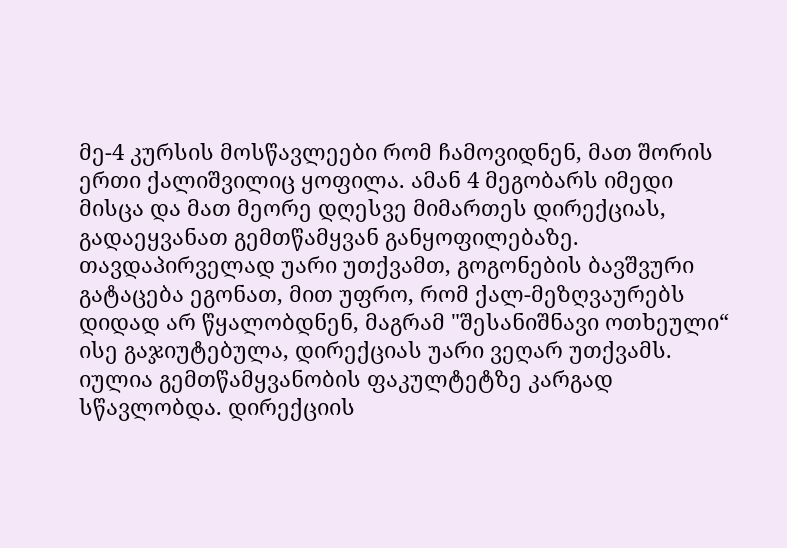მე-4 კურსის მოსწავლეები რომ ჩამოვიდნენ, მათ შორის ერთი ქალიშვილიც ყოფილა. ამან 4 მეგობარს იმედი მისცა და მათ მეორე დღესვე მიმართეს დირექციას, გადაეყვანათ გემთწამყვან განყოფილებაზე. თავდაპირველად უარი უთქვამთ, გოგონების ბავშვური გატაცება ეგონათ, მით უფრო, რომ ქალ-მეზღვაურებს დიდად არ წყალობდნენ, მაგრამ "შესანიშნავი ოთხეული“ ისე გაჯიუტებულა, დირექციას უარი ვეღარ უთქვამს. იულია გემთწამყვანობის ფაკულტეტზე კარგად სწავლობდა. დირექციის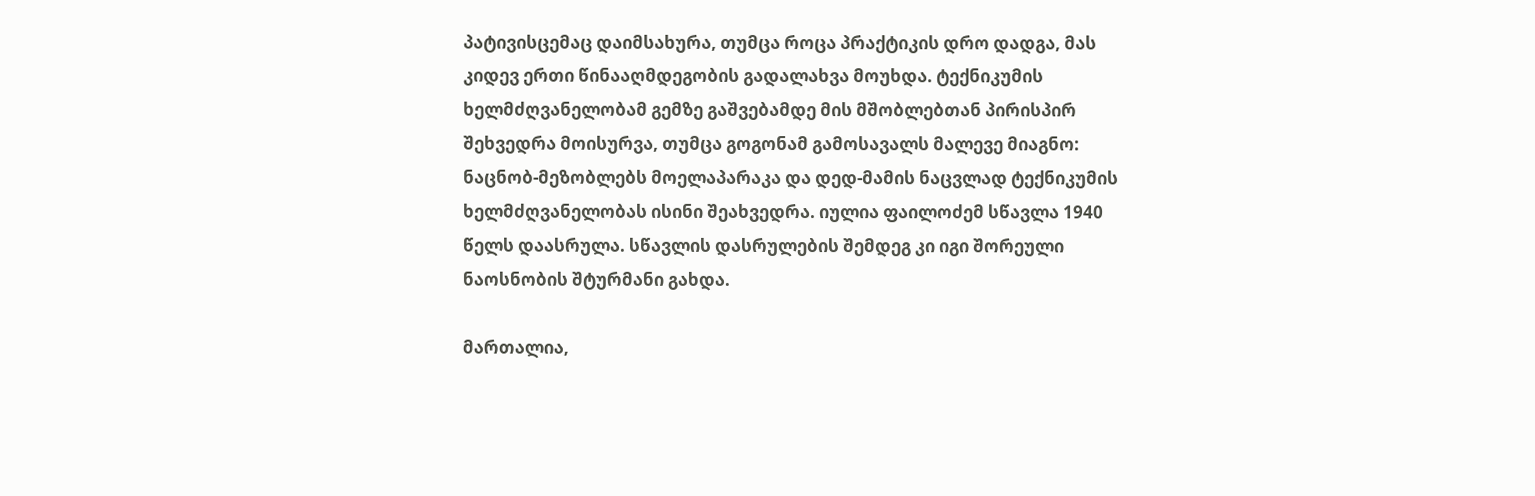პატივისცემაც დაიმსახურა, თუმცა როცა პრაქტიკის დრო დადგა, მას კიდევ ერთი წინააღმდეგობის გადალახვა მოუხდა. ტექნიკუმის ხელმძღვანელობამ გემზე გაშვებამდე მის მშობლებთან პირისპირ შეხვედრა მოისურვა, თუმცა გოგონამ გამოსავალს მალევე მიაგნო: ნაცნობ-მეზობლებს მოელაპარაკა და დედ-მამის ნაცვლად ტექნიკუმის ხელმძღვანელობას ისინი შეახვედრა. იულია ფაილოძემ სწავლა 1940 წელს დაასრულა. სწავლის დასრულების შემდეგ კი იგი შორეული ნაოსნობის შტურმანი გახდა.

მართალია,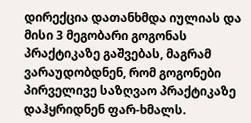დირექცია დათანხმდა იულიას და მისი 3 მეგობარი გოგონას პრაქტიკაზე გაშვებას, მაგრამ ვარაუდობდნენ, რომ გოგონები პირველივე საზღვაო პრაქტიკაზე დაჰყრიდნენ ფარ-ხმალს.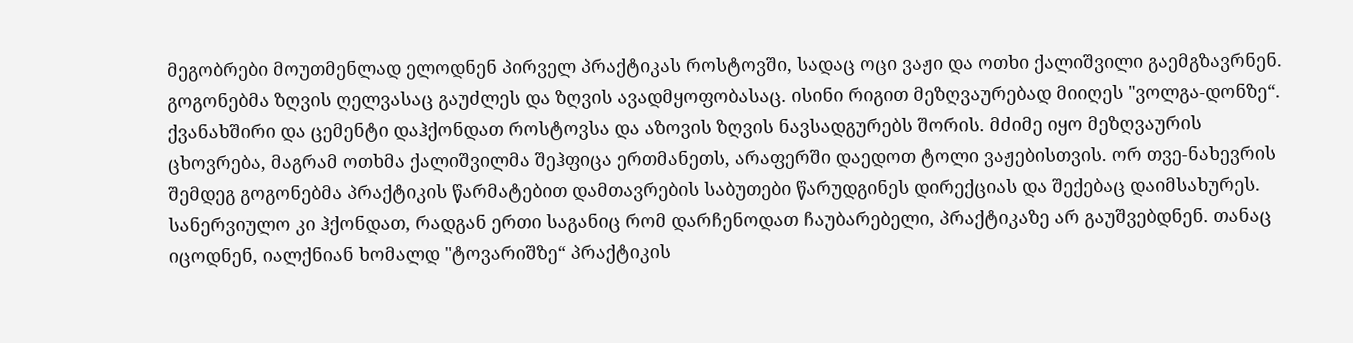მეგობრები მოუთმენლად ელოდნენ პირველ პრაქტიკას როსტოვში, სადაც ოცი ვაჟი და ოთხი ქალიშვილი გაემგზავრნენ. გოგონებმა ზღვის ღელვასაც გაუძლეს და ზღვის ავადმყოფობასაც. ისინი რიგით მეზღვაურებად მიიღეს "ვოლგა-დონზე“. ქვანახშირი და ცემენტი დაჰქონდათ როსტოვსა და აზოვის ზღვის ნავსადგურებს შორის. მძიმე იყო მეზღვაურის ცხოვრება, მაგრამ ოთხმა ქალიშვილმა შეჰფიცა ერთმანეთს, არაფერში დაედოთ ტოლი ვაჟებისთვის. ორ თვე-ნახევრის შემდეგ გოგონებმა პრაქტიკის წარმატებით დამთავრების საბუთები წარუდგინეს დირექციას და შექებაც დაიმსახურეს. სანერვიულო კი ჰქონდათ, რადგან ერთი საგანიც რომ დარჩენოდათ ჩაუბარებელი, პრაქტიკაზე არ გაუშვებდნენ. თანაც იცოდნენ, იალქნიან ხომალდ "ტოვარიშზე“ პრაქტიკის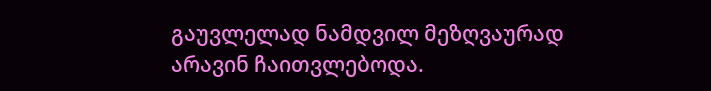გაუვლელად ნამდვილ მეზღვაურად არავინ ჩაითვლებოდა.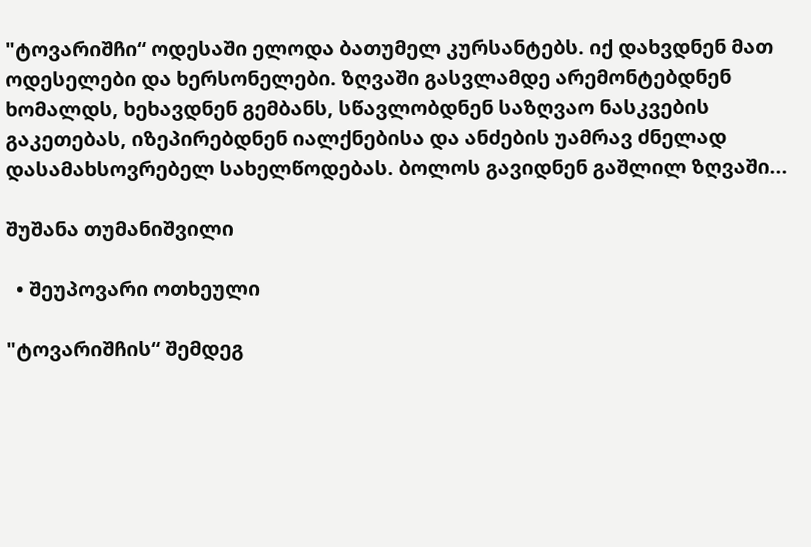"ტოვარიშჩი“ ოდესაში ელოდა ბათუმელ კურსანტებს. იქ დახვდნენ მათ ოდესელები და ხერსონელები. ზღვაში გასვლამდე არემონტებდნენ ხომალდს, ხეხავდნენ გემბანს, სწავლობდნენ საზღვაო ნასკვების გაკეთებას, იზეპირებდნენ იალქნებისა და ანძების უამრავ ძნელად დასამახსოვრებელ სახელწოდებას. ბოლოს გავიდნენ გაშლილ ზღვაში...

შუშანა თუმანიშვილი

  • შეუპოვარი ოთხეული

"ტოვარიშჩის“ შემდეგ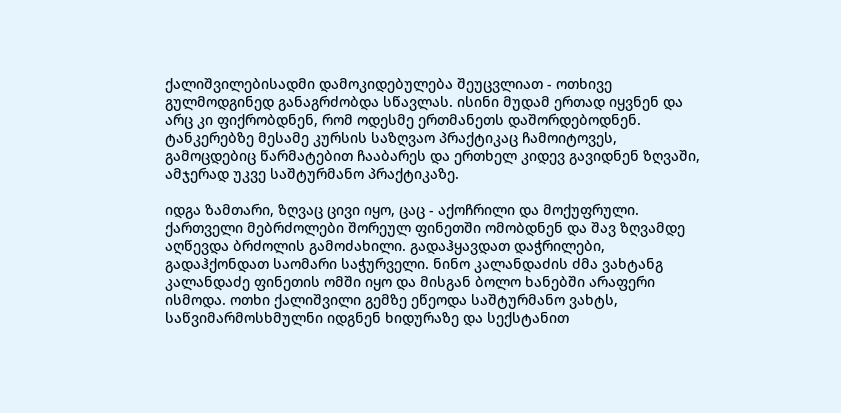ქალიშვილებისადმი დამოკიდებულება შეუცვლიათ - ოთხივე გულმოდგინედ განაგრძობდა სწავლას. ისინი მუდამ ერთად იყვნენ და არც კი ფიქრობდნენ, რომ ოდესმე ერთმანეთს დაშორდებოდნენ. ტანკერებზე მესამე კურსის საზღვაო პრაქტიკაც ჩამოიტოვეს, გამოცდებიც წარმატებით ჩააბარეს და ერთხელ კიდევ გავიდნენ ზღვაში, ამჯერად უკვე საშტურმანო პრაქტიკაზე.

იდგა ზამთარი, ზღვაც ცივი იყო, ცაც - აქოჩრილი და მოქუფრული. ქართველი მებრძოლები შორეულ ფინეთში ომობდნენ და შავ ზღვამდე აღწევდა ბრძოლის გამოძახილი. გადაჰყავდათ დაჭრილები, გადაჰქონდათ საომარი საჭურველი. ნინო კალანდაძის ძმა ვახტანგ კალანდაძე ფინეთის ომში იყო და მისგან ბოლო ხანებში არაფერი ისმოდა. ოთხი ქალიშვილი გემზე ეწეოდა საშტურმანო ვახტს, საწვიმარმოსხმულნი იდგნენ ხიდურაზე და სექსტანით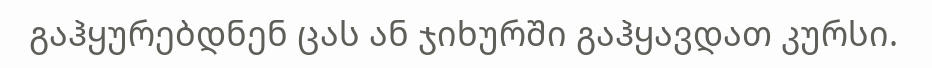გაჰყურებდნენ ცას ან ჯიხურში გაჰყავდათ კურსი.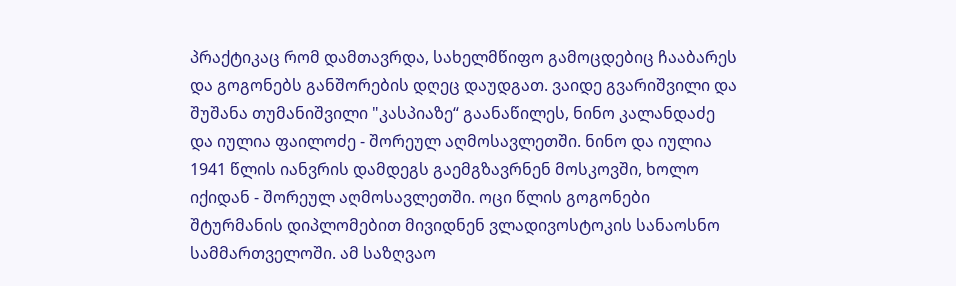პრაქტიკაც რომ დამთავრდა, სახელმწიფო გამოცდებიც ჩააბარეს და გოგონებს განშორების დღეც დაუდგათ. ვაიდე გვარიშვილი და შუშანა თუმანიშვილი "კასპიაზე“ გაანაწილეს, ნინო კალანდაძე და იულია ფაილოძე - შორეულ აღმოსავლეთში. ნინო და იულია 1941 წლის იანვრის დამდეგს გაემგზავრნენ მოსკოვში, ხოლო იქიდან - შორეულ აღმოსავლეთში. ოცი წლის გოგონები შტურმანის დიპლომებით მივიდნენ ვლადივოსტოკის სანაოსნო სამმართველოში. ამ საზღვაო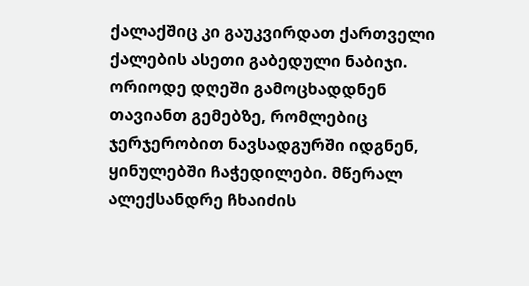ქალაქშიც კი გაუკვირდათ ქართველი ქალების ასეთი გაბედული ნაბიჯი. ორიოდე დღეში გამოცხადდნენ თავიანთ გემებზე, რომლებიც ჯერჯერობით ნავსადგურში იდგნენ, ყინულებში ჩაჭედილები. მწერალ ალექსანდრე ჩხაიძის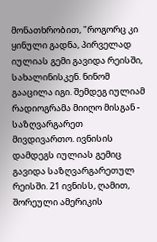მონათხრობით, "როგორც კი ყინული გადნა, პირველად იულიას გემი გავიდა რეისში, სახალინისკენ. ნინომ გააცილა იგი. შემდეგ იულიამ რადიოგრამა მიიღო მისგან - საზღვარგარეთ მივდივართო. ივნისის დამდეგს იულიას გემიც გავიდა საზღვარგარეთულ რეისში. 21 ივნისს, ღამით, შორეული ამერიკის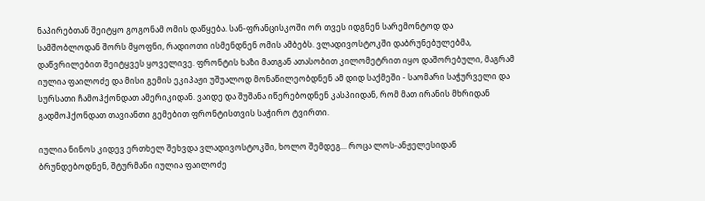ნაპირებთან შეიტყო გოგონამ ომის დაწყება. სან-ფრანცისკოში ორ თვეს იდგნენ სარემონტოდ და სამშობლოდან შორს მყოფნი, რადიოთი ისმენდნენ ომის ამბებს. ვლადივოსტოკში დაბრუნებულებმა, დაწვრილებით შეიტყვეს ყოველივე. ფრონტის ხაზი მათგან ათასობით კილომეტრით იყო დაშორებული, მაგრამ იულია ფაილოძე და მისი გემის ეკიპაჟი უშუალოდ მონაწილეობდნენ ამ დიდ საქმეში - საომარი საჭურველი და სურსათი ჩამოჰქონდათ ამერიკიდან. ვაიდე და შუშანა იწერებოდნენ კასპიიდან, რომ მათ ირანის მხრიდან გადმოჰქონდათ თავიანთი გემებით ფრონტისთვის საჭირო ტვირთი.

იულია ნინოს კიდევ ერთხელ შეხვდა ვლადივოსტოკში, ხოლო შემდეგ... როცა ლოს-ანჟელესიდან ბრუნდებოდნენ, შტურმანი იულია ფაილოძე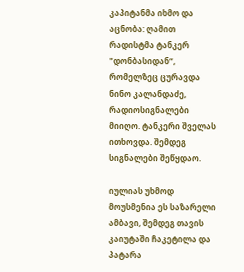კაპიტანმა იხმო და აცნობა: ღამით რადისტმა ტანკერ "დონბასიდან“, რომელზეც ცურავდა ნინო კალანდაძე, რადიოსიგნალები მიიღო. ტანკერი შველას ითხოვდა. შემდეგ სიგნალები შეწყდაო.

იულიას უხმოდ მოუსმენია ეს საზარელი ამბავი, შემდეგ თავის კაიუტაში ჩაკეტილა და პატარა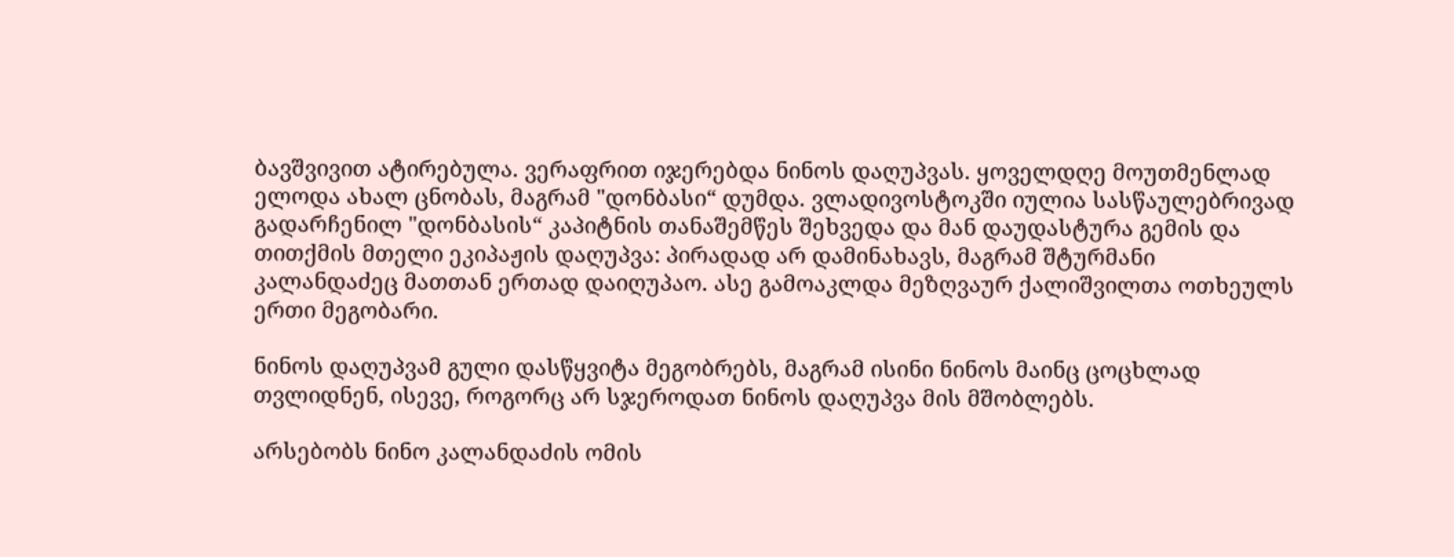ბავშვივით ატირებულა. ვერაფრით იჯერებდა ნინოს დაღუპვას. ყოველდღე მოუთმენლად ელოდა ახალ ცნობას, მაგრამ "დონბასი“ დუმდა. ვლადივოსტოკში იულია სასწაულებრივად გადარჩენილ "დონბასის“ კაპიტნის თანაშემწეს შეხვედა და მან დაუდასტურა გემის და თითქმის მთელი ეკიპაჟის დაღუპვა: პირადად არ დამინახავს, მაგრამ შტურმანი კალანდაძეც მათთან ერთად დაიღუპაო. ასე გამოაკლდა მეზღვაურ ქალიშვილთა ოთხეულს ერთი მეგობარი.

ნინოს დაღუპვამ გული დასწყვიტა მეგობრებს, მაგრამ ისინი ნინოს მაინც ცოცხლად თვლიდნენ, ისევე, როგორც არ სჯეროდათ ნინოს დაღუპვა მის მშობლებს.

არსებობს ნინო კალანდაძის ომის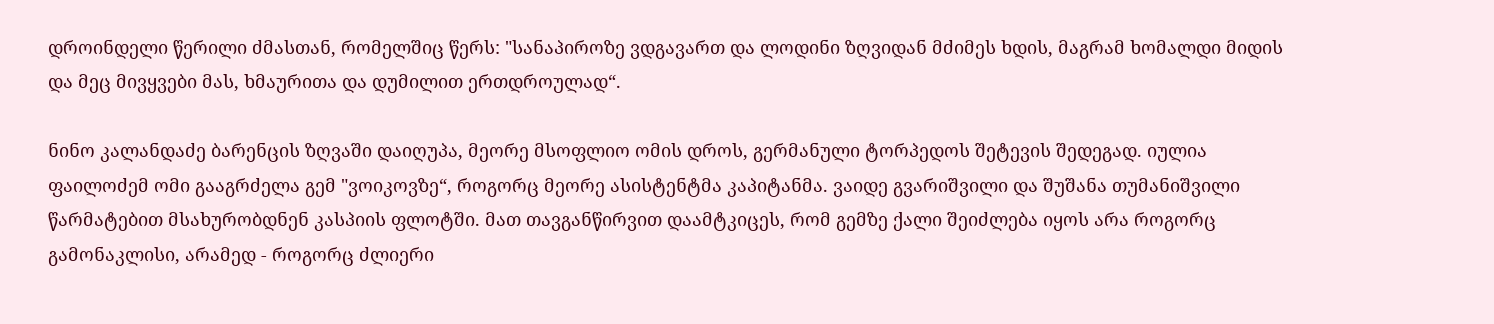დროინდელი წერილი ძმასთან, რომელშიც წერს: "სანაპიროზე ვდგავართ და ლოდინი ზღვიდან მძიმეს ხდის, მაგრამ ხომალდი მიდის და მეც მივყვები მას, ხმაურითა და დუმილით ერთდროულად“.

ნინო კალანდაძე ბარენცის ზღვაში დაიღუპა, მეორე მსოფლიო ომის დროს, გერმანული ტორპედოს შეტევის შედეგად. იულია ფაილოძემ ომი გააგრძელა გემ "ვოიკოვზე“, როგორც მეორე ასისტენტმა კაპიტანმა. ვაიდე გვარიშვილი და შუშანა თუმანიშვილი წარმატებით მსახურობდნენ კასპიის ფლოტში. მათ თავგანწირვით დაამტკიცეს, რომ გემზე ქალი შეიძლება იყოს არა როგორც გამონაკლისი, არამედ - როგორც ძლიერი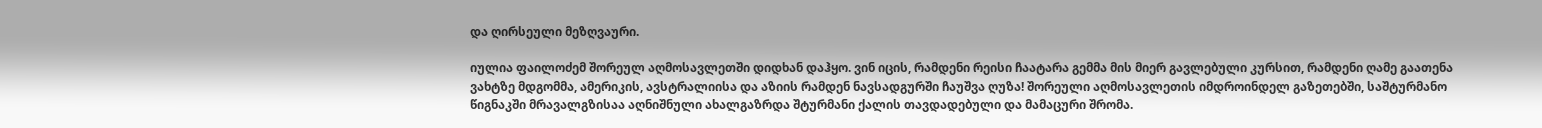და ღირსეული მეზღვაური.

იულია ფაილოძემ შორეულ აღმოსავლეთში დიდხან დაჰყო. ვინ იცის, რამდენი რეისი ჩაატარა გემმა მის მიერ გავლებული კურსით, რამდენი ღამე გაათენა ვახტზე მდგომმა, ამერიკის, ავსტრალიისა და აზიის რამდენ ნავსადგურში ჩაუშვა ღუზა! შორეული აღმოსავლეთის იმდროინდელ გაზეთებში, საშტურმანო წიგნაკში მრავალგზისაა აღნიშნული ახალგაზრდა შტურმანი ქალის თავდადებული და მამაცური შრომა.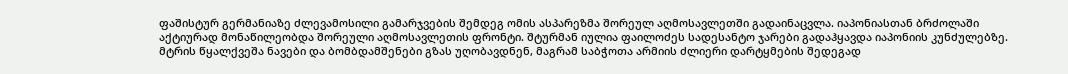ფაშისტურ გერმანიაზე ძლევამოსილი გამარჯვების შემდეგ ომის ასპარეზმა შორეულ აღმოსავლეთში გადაინაცვლა. იაპონიასთან ბრძოლაში აქტიურად მონაწილეობდა შორეული აღმოსავლეთის ფრონტი. შტურმან იულია ფაილოძეს სადესანტო ჯარები გადაჰყავდა იაპონიის კუნძულებზე. მტრის წყალქვეშა ნავები და ბომბდამშენები გზას უღობავდნენ, მაგრამ საბჭოთა არმიის ძლიერი დარტყმების შედეგად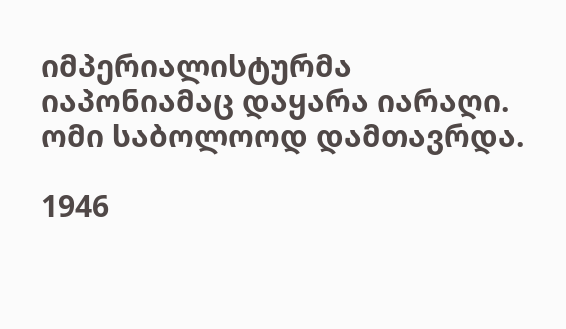იმპერიალისტურმა იაპონიამაც დაყარა იარაღი. ომი საბოლოოდ დამთავრდა.

1946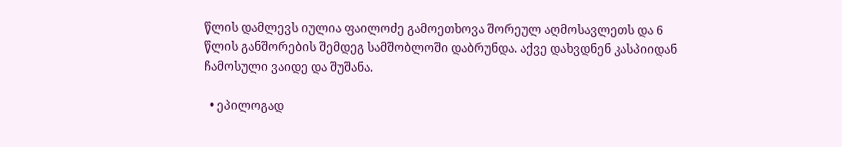წლის დამლევს იულია ფაილოძე გამოეთხოვა შორეულ აღმოსავლეთს და 6 წლის განშორების შემდეგ სამშობლოში დაბრუნდა. აქვე დახვდნენ კასპიიდან ჩამოსული ვაიდე და შუშანა.

  • ეპილოგად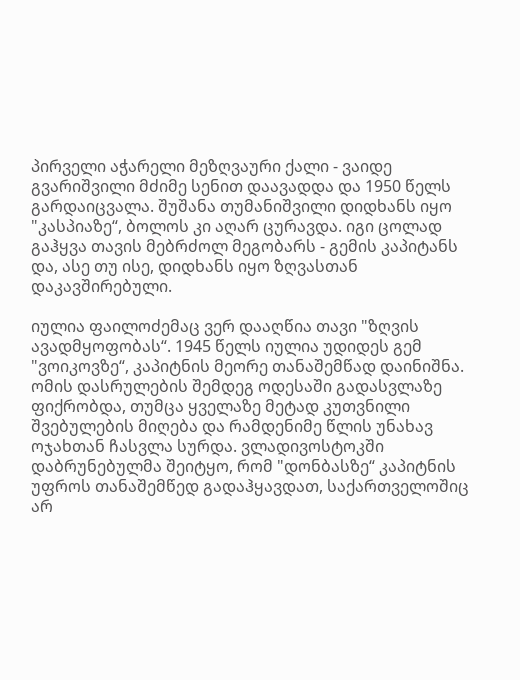პირველი აჭარელი მეზღვაური ქალი - ვაიდე გვარიშვილი მძიმე სენით დაავადდა და 1950 წელს გარდაიცვალა. შუშანა თუმანიშვილი დიდხანს იყო "კასპიაზე“, ბოლოს კი აღარ ცურავდა. იგი ცოლად გაჰყვა თავის მებრძოლ მეგობარს - გემის კაპიტანს და, ასე თუ ისე, დიდხანს იყო ზღვასთან დაკავშირებული.

იულია ფაილოძემაც ვერ დააღწია თავი "ზღვის ავადმყოფობას“. 1945 წელს იულია უდიდეს გემ "ვოიკოვზე“, კაპიტნის მეორე თანაშემწად დაინიშნა. ომის დასრულების შემდეგ ოდესაში გადასვლაზე ფიქრობდა, თუმცა ყველაზე მეტად კუთვნილი შვებულების მიღება და რამდენიმე წლის უნახავ ოჯახთან ჩასვლა სურდა. ვლადივოსტოკში დაბრუნებულმა შეიტყო, რომ "დონბასზე“ კაპიტნის უფროს თანაშემწედ გადაჰყავდათ, საქართველოშიც არ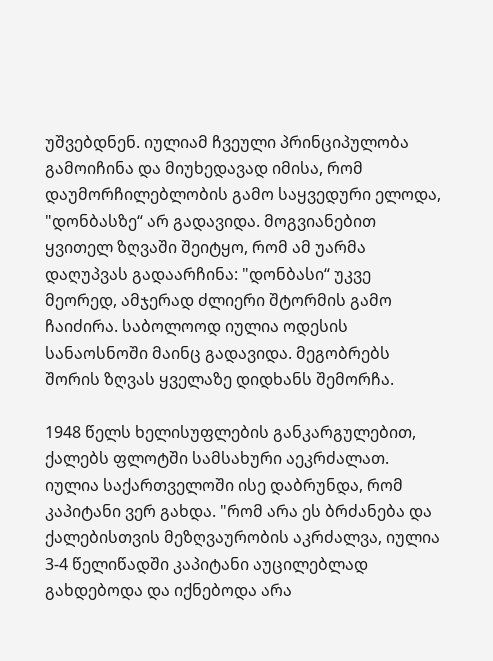უშვებდნენ. იულიამ ჩვეული პრინციპულობა გამოიჩინა და მიუხედავად იმისა, რომ დაუმორჩილებლობის გამო საყვედური ელოდა, "დონბასზე“ არ გადავიდა. მოგვიანებით ყვითელ ზღვაში შეიტყო, რომ ამ უარმა დაღუპვას გადაარჩინა: "დონბასი“ უკვე მეორედ, ამჯერად ძლიერი შტორმის გამო ჩაიძირა. საბოლოოდ იულია ოდესის სანაოსნოში მაინც გადავიდა. მეგობრებს შორის ზღვას ყველაზე დიდხანს შემორჩა.

1948 წელს ხელისუფლების განკარგულებით, ქალებს ფლოტში სამსახური აეკრძალათ. იულია საქართველოში ისე დაბრუნდა, რომ კაპიტანი ვერ გახდა. "რომ არა ეს ბრძანება და ქალებისთვის მეზღვაურობის აკრძალვა, იულია 3-4 წელიწადში კაპიტანი აუცილებლად გახდებოდა და იქნებოდა არა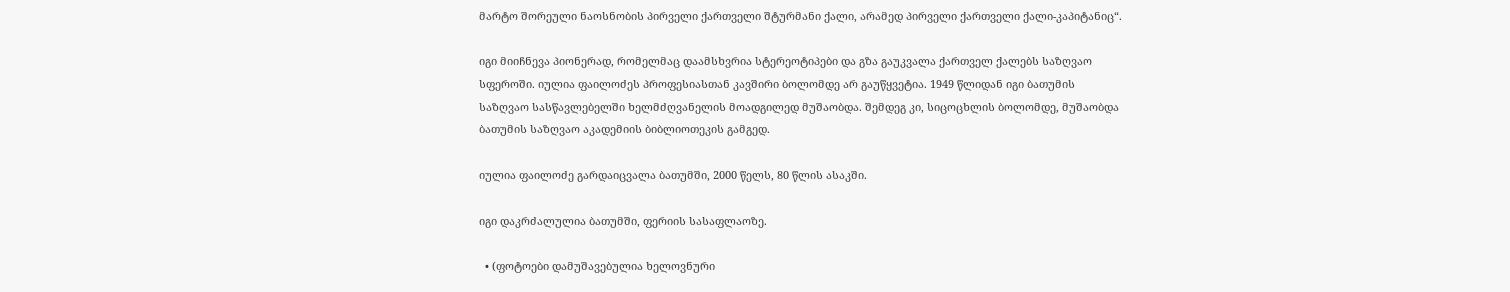მარტო შორეული ნაოსნობის პირველი ქართველი შტურმანი ქალი, არამედ პირველი ქართველი ქალი-კაპიტანიც“.

იგი მიიჩნევა პიონერად, რომელმაც დაამსხვრია სტერეოტიპები და გზა გაუკვალა ქართველ ქალებს საზღვაო სფეროში. იულია ფაილოძეს პროფესიასთან კავშირი ბოლომდე არ გაუწყვეტია. 1949 წლიდან იგი ბათუმის საზღვაო სასწავლებელში ხელმძღვანელის მოადგილედ მუშაობდა. შემდეგ კი, სიცოცხლის ბოლომდე, მუშაობდა ბათუმის საზღვაო აკადემიის ბიბლიოთეკის გამგედ.

იულია ფაილოძე გარდაიცვალა ბათუმში, 2000 წელს, 80 წლის ასაკში.

იგი დაკრძალულია ბათუმში, ფერიის სასაფლაოზე.

  • (ფოტოები დამუშავებულია ხელოვნური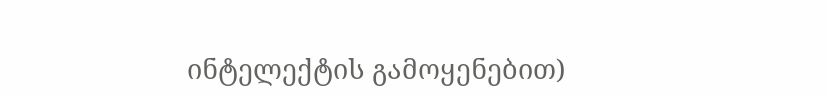ინტელექტის გამოყენებით)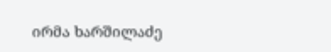ირმა ხარშილაძე